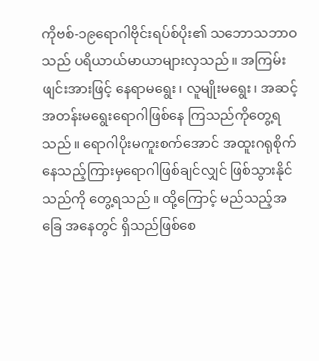ကိုဗစ်-၁၉ရောဂါဗိုင်းရပ်စ်ပိုး၏ သဘောသဘာဝသည် ပရိယာယ်မာယာများလှသည်။ အကြမ်းဖျင်းအားဖြင့် နေရာမရွေး၊ လူမျိုးမရွေး၊ အဆင့်အတန်းမရွေးရောဂါဖြစ်နေ ကြသည်ကိုတွေ့ရသည်။ ရောဂါပိုးမကူးစက်အောင် အထူးဂရုစိုက်နေသည့်ကြားမှရောဂါဖြစ်ချင်လျှင် ဖြစ်သွားနိုင်သည်ကို တွေ့ရသည်။ ထို့ကြောင့် မည်သည့်အခြေ အနေတွင် ရှိသည်ဖြစ်စေ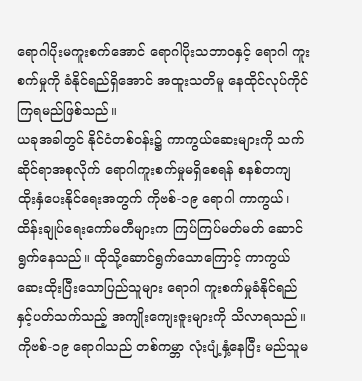ရောဂါပိုးမကူးစက်အောင် ရောဂါပိုးသဘာဝနှင့် ရောဂါ ကူးစက်မှုကို ခံနိုင်ရည်ရှိအောင် အထူးသတိမူ နေထိုင်လုပ်ကိုင်ကြရမည်ဖြစ်သည်။
ယခုအခါတွင် နိုင်ငံတစ်ဝန်း၌ ကာကွယ်ဆေးများကို သက်ဆိုင်ရာအစုလိုက် ရောဂါကူးစက်မှုမရှိစေရန် စနစ်တကျ ထိုးနှံပေးနိုင်ရေးအတွက် ကိုဗစ်-၁၉ ရောဂါ ကာကွယ်၊ ထိန်းချုပ်ရေးကော်မတီများက ကြပ်ကြပ်မတ်မတ် ဆောင်ရွက်နေသည်။ ထိုသို့ဆောင်ရွက်သောကြောင့် ကာကွယ်ဆေးထိုးပြီးသောပြည်သူများ ရောဂါ ကူးစက်မှုခံနိုင်ရည် နှင့်ပတ်သက်သည့် အကျိုးကျေးဇူးများကို သိလာရသည်။ ကိုဗစ်-၁၉ ရောဂါသည် တစ်ကမ္ဘာ လုံးပျံ့နှံ့နေပြီး မည်သူမ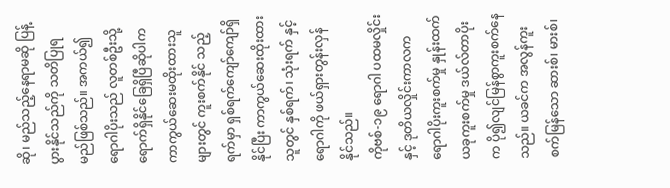ဆို၊ မည်သည့်နေရာမဆို ပြန့်ပွားနိုင်သည်ကို သတိပြုရမည်ဖြစ်သည်။ အကယ်၍ ရောဂါပိုးသည် လူတစ်ဦးသို့ ရောက်ရှိနိုင်ခြေရှိပြီဆိုပါက ကာကွယ်ဆေးမထိုးထားသူများတွင် ကူးစက်နိုင် သည့်ရက်မှာ ရှစ်ရက်ကျော်ကျော်ရှိနိုင်ပြီး ကာကွယ်ဆေးထိုးထားသူတွင် နှစ်ရက်၊ သုံးရက် နှင့် ရောဂါကို ဖယ်ရှားတွန်းလှန်နိုင်သည်။
ကိုဗစ်-၁၉ ရောဂါ ပထမလှိုင်းနှင့် ဒုတိယလှိုင်းကာလက ရောဂါပိုးကူးစက်မှု နှုန်းထက် ယခုကူးစက်မှု ဒယ်လ်တာပိုးက ပို၍လျင်မြန်စွာကူးစက်နေသည်။ ယခင်က အလွန်ကူးစက်မြန်သော ဆားစ်၊ မားစ်၊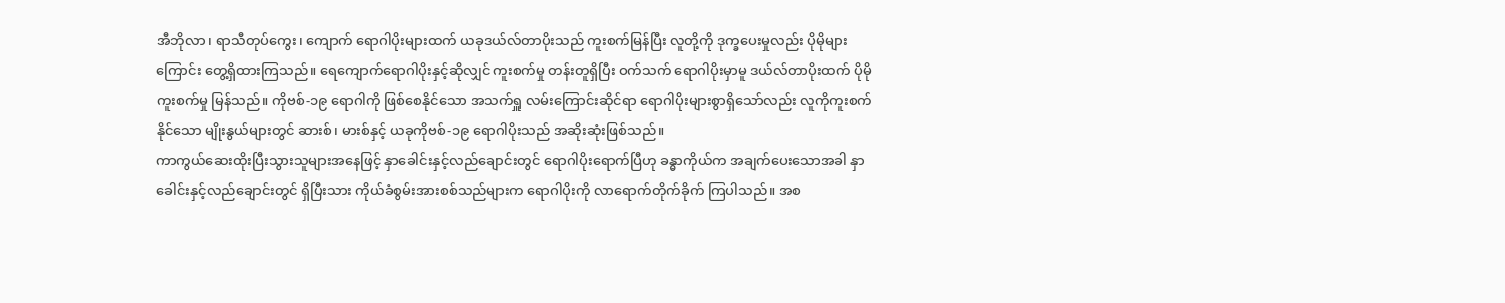အီဘိုလာ၊ ရာသီတုပ်ကွေး၊ ကျောက် ရောဂါပိုးများထက် ယခုဒယ်လ်တာပိုးသည် ကူးစက်မြန်ပြီး လူတို့ကို ဒုက္ခပေးမှုလည်း ပိုမိုများကြောင်း တွေ့ရှိထားကြသည်။ ရေကျောက်ရောဂါပိုးနှင့်ဆိုလျှင် ကူးစက်မှု တန်းတူရှိပြီး ဝက်သက် ရောဂါပိုးမှာမူ ဒယ်လ်တာပိုးထက် ပိုမိုကူးစက်မှု မြန်သည်။ ကိုဗစ်-၁၉ ရောဂါကို ဖြစ်စေနိုင်သော အသက်ရှူ လမ်းကြောင်းဆိုင်ရာ ရောဂါပိုးများစွာရှိသော်လည်း လူကိုကူးစက်နိုင်သော မျိုးနွယ်များတွင် ဆားစ်၊ မားစ်နှင့် ယခုကိုဗစ်-၁၉ ရောဂါပိုးသည် အဆိုးဆုံးဖြစ်သည်။
ကာကွယ်ဆေးထိုးပြီးသွားသူများအနေဖြင့် နှာခေါင်းနှင့်လည်ချောင်းတွင် ရောဂါပိုးရောက်ပြီဟု ခန္ဓာကိုယ်က အချက်ပေးသောအခါ နှာခေါင်းနှင့်လည်ချောင်းတွင် ရှိပြီးသား ကိုယ်ခံစွမ်းအားစစ်သည်များက ရောဂါပိုးကို လာရောက်တိုက်ခိုက် ကြပါသည်။ အစ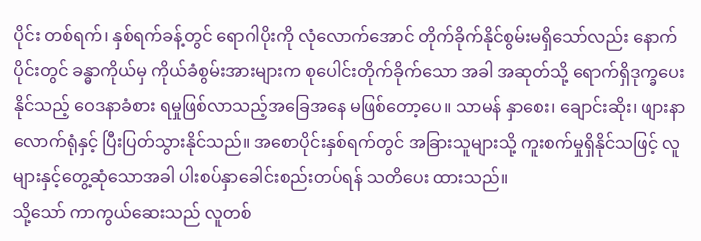ပိုင်း တစ်ရက်၊ နှစ်ရက်ခန့်တွင် ရောဂါပိုးကို လုံလောက်အောင် တိုက်ခိုက်နိုင်စွမ်းမရှိသော်လည်း နောက်ပိုင်းတွင် ခန္ဓာကိုယ်မှ ကိုယ်ခံစွမ်းအားများက စုပေါင်းတိုက်ခိုက်သော အခါ အဆုတ်သို့ ရောက်ရှိဒုက္ခပေးနိုင်သည့် ဝေဒနာခံစား ရမှုဖြစ်လာသည့်အခြေအနေ မဖြစ်တော့ပေ။ သာမန် နှာစေး၊ ချောင်းဆိုး၊ ဖျားနာလောက်ရုံနှင့် ပြီးပြတ်သွားနိုင်သည်။ အစောပိုင်းနှစ်ရက်တွင် အခြားသူများသို့ ကူးစက်မှုရှိနိုင်သဖြင့် လူများနှင့်တွေ့ဆုံသောအခါ ပါးစပ်နှာခေါင်းစည်းတပ်ရန် သတိပေး ထားသည်။
သို့သော် ကာကွယ်ဆေးသည် လူတစ်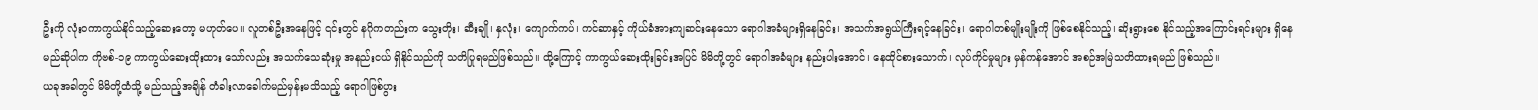ဦးကို လုံးဝကာကွယ်နိုင်သည့်ဆေးတော့ မဟုတ်ပေ။ လူတစ်ဦးအနေဖြင့် ၎င်းတွင် နဂိုကတည်းက သွေးတိုး၊ ဆီးချို၊ နှလုံး၊ ကျောက်ကပ်၊ ကင်ဆာနှင့် ကိုယ်ခံအားကျဆင်းနေသော ရောဂါအခံများရှိနေခြင်း၊ အသက်အရွယ်ကြီးရင့်နေခြင်း၊ ရောဂါတစ်မျိုးမျိုးကို ဖြစ်စေနိုင်သည့်၊ ဆိုးရွားစေ နိုင်သည့်အကြောင်းရင်းများ ရှိနေမည်ဆိုပါက ကိုဗစ်-၁၉ ကာကွယ်ဆေးထိုးထား သော်လည်း အသက်သေဆုံးမှု အနည်းငယ် ရှိနိုင်သည်ကို သတိပြုရမည်ဖြစ်သည်။ ထို့ကြောင့် ကာကွယ်ဆေးထိုးခြင်းအပြင် မိမိတို့တွင် ရောဂါအခံများ နည်းပါးအောင်၊ နေထိုင်စားသောက်၊ လုပ်ကိုင်မှုများ မှန်ကန်အောင် အစဉ်အမြဲသတိထားရမည် ဖြစ်သည်။
ယခုအခါတွင် မိမိတို့ထံသို့ မည်သည့်အချိန် တံခါးလာခေါက်မည်မှန်းမသိသည့် ရောဂါဖြစ်ပွား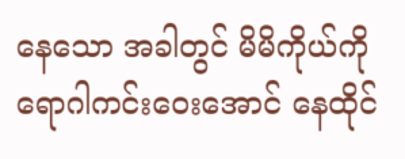နေသော အခါတွင် မိမိကိုယ်ကို ရောဂါကင်းဝေးအောင် နေထိုင်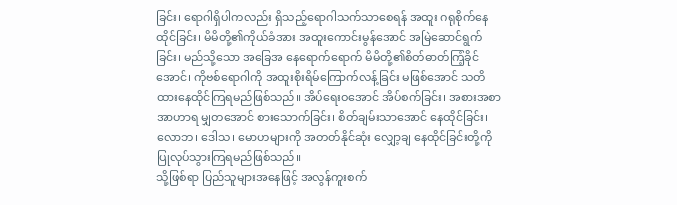ခြင်း၊ ရောဂါရှိပါကလည်း ရှိသည့်ရောဂါသက်သာစေရန် အထူး ဂရုစိုက်နေထိုင်ခြင်း၊ မိမိတို့၏ကိုယ်ခံအား အထူးကောင်းမွန်အောင် အမြဲဆောင်ရွက်ခြင်း၊ မည်သို့သော အခြေအ နေရောက်ရောက် မိမိတို့၏စိတ်ဓာတ်ကြံ့ခိုင်အောင်၊ ကိုဗစ်ရောဂါကို အထူးစိုးရိမ်ကြောက်လန့်ခြင်း မဖြစ်အောင် သတိထားနေထိုင်ကြရမည်ဖြစ်သည်။ အိပ်ရေးဝအောင် အိပ်စက်ခြင်း၊ အစားအစာအာဟာရ မျှတအောင် စားသောက်ခြင်း၊ စိတ်ချမ်းသာအောင် နေထိုင်ခြင်း၊ လောဘ၊ ဒေါသ၊ မောဟများကို အတတ်နိုင်ဆုံး လျှော့ချ နေထိုင်ခြင်းတို့ကို ပြုလုပ်သွားကြရမည်ဖြစ်သည်။
သို့ဖြစ်ရာ ပြည်သူများအနေဖြင့် အလွန်ကူးစက်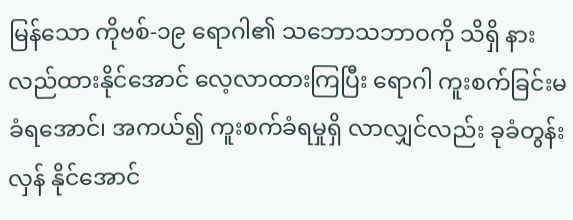မြန်သော ကိုဗစ်-၁၉ ရောဂါ၏ သဘောသဘာဝကို သိရှိ နားလည်ထားနိုင်အောင် လေ့လာထားကြပြီး ရောဂါ ကူးစက်ခြင်းမခံရအောင်၊ အကယ်၍ ကူးစက်ခံရမှုရှိ လာလျှင်လည်း ခုခံတွန်းလှန် နိုင်အောင်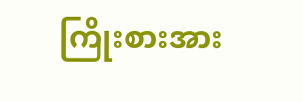ကြိုးစားအား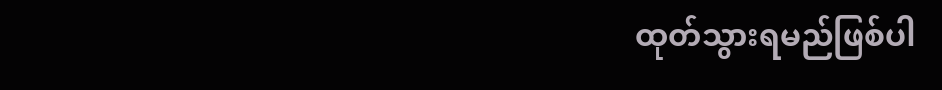ထုတ်သွားရမည်ဖြစ်ပါ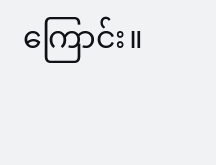ကြောင်း။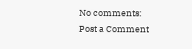No comments:
Post a Comment